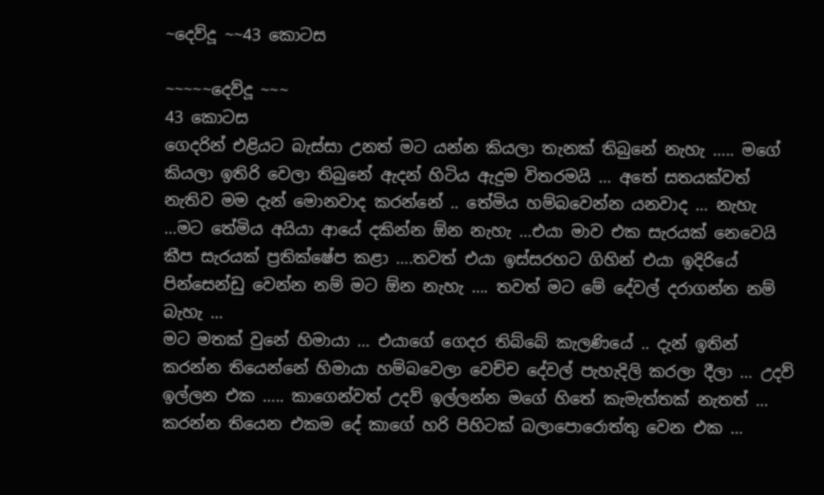~දෙව්දූ ~~43 කොටස

~~~~~දෙව්දූ ~~~
43 කොටස
ගෙදරින් එළියට බැස්සා උනත් මට යන්න කියලා තැනක් තිබුනේ නැහැ ….. මගේ කියලා ඉතිරි වෙලා තිබුනේ ඇදන් හිටිය ඇදුම විතරමයි … අතේ සතයක්වත් නැතිව මම දැන් මොනවාද කරන්නේ .. තේමිය හම්බවෙන්න යනවාද … නැහැ …මට තේමිය අයියා ආයේ දකින්න ඕන නැහැ …එයා මාව එක සැරයක් නෙවෙයි කීප සැරයක් ප්‍රතික්ෂේප කළා ….තවත් එයා ඉස්සරහට ගිහින් එයා ඉදිරියේ පින්සෙන්ඩු වෙන්න නම් මට ඕන නැහැ …. තවත් මට මේ දේවල් දරාගන්න නම් බැහැ …
මට මතක් වුනේ හිමායා … එයාගේ ගෙදර තිබ්බේ කැලණියේ .. දැන් ඉතින් කරන්න තියෙන්නේ හිමායා හම්බවෙලා වෙච්ච දේවල් පැහැදිලි කරලා දීලා … උදව් ඉල්ලන එක ….. කාගෙන්වත් උදව් ඉල්ලන්න මගේ හිතේ කැමැත්තක් නැතත් … කරන්න තියෙන එකම දේ කාගේ හරි පිහිටක් බලාපොරොත්තු වෙන එක …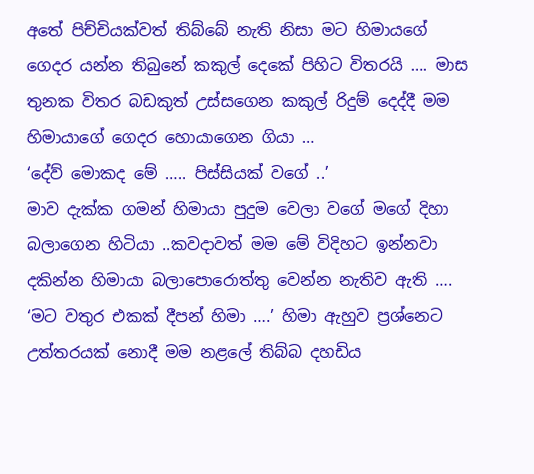අතේ පිච්චියක්වත් තිබ්බේ නැති නිසා මට හිමායගේ ගෙදර යන්න තිබුනේ කකුල් දෙකේ පිහිට විතරයි …. මාස තුනක විතර බඩකුත් උස්සගෙන කකුල් රිදුම් දෙද්දී මම හිමායාගේ ගෙදර හොයාගෙන ගියා …
‘දේව් මොකද මේ ….. පිස්සියක් වගේ ..’
මාව දැක්ක ගමන් හිමායා පුදුම වෙලා වගේ මගේ දිහා බලාගෙන හිටියා ..කවදාවත් මම මේ විදිහට ඉන්නවා දකින්න හිමායා බලාපොරොත්තු වෙන්න නැතිව ඇති ….
‘මට වතුර එකක් දීපන් හිමා ….’ හිමා ඇහුව ප්‍රශ්නෙට උත්තරයක් නොදී මම නළලේ තිබ්බ දහඩිය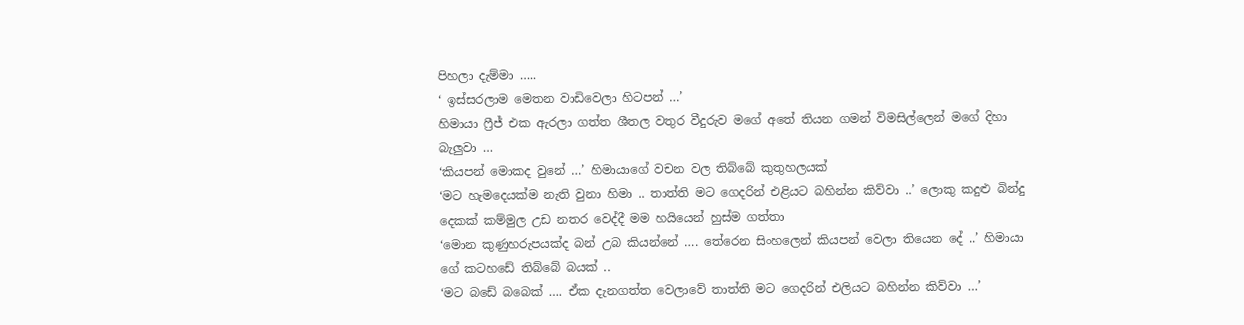පිහලා දැම්මා …..
‘ ඉස්සරලාම මෙතන වාඩිවෙලා හිටපන් …’
හිමායා ෆ්‍රීජ් එක ඇරලා ගත්ත ශීතල වතුර වීදුරුව මගේ අතේ තියන ගමන් විමසිල්ලෙන් මගේ දිහා බැලුවා …
‘කියපන් මොකද වුනේ …’ හිමායාගේ වචන වල තිබ්බේ කුතුහලයක්
‘මට හැමදෙයක්ම නැති වුනා හිමා .. තාත්ති මට ගෙදරින් එළියට බහින්න කිව්වා ..’ ලොකු කදුළු බින්දු දෙකක් කම්මුල උඩ නතර වෙද්දී මම හයියෙන් හුස්ම ගත්තා
‘මොන කුණුහරුපයක්ද බන් උබ කියන්නේ …. තේරෙන සිංහලෙන් කියපන් වෙලා තියෙන දේ ..’ හිමායා ගේ කටහඩේ තිබ්බේ බයක් ..
‘මට බඩේ බබෙක් …. ඒක දැනගත්ත වෙලාවේ තාත්ති මට ගෙදරින් එලියට බහින්න කිව්වා …’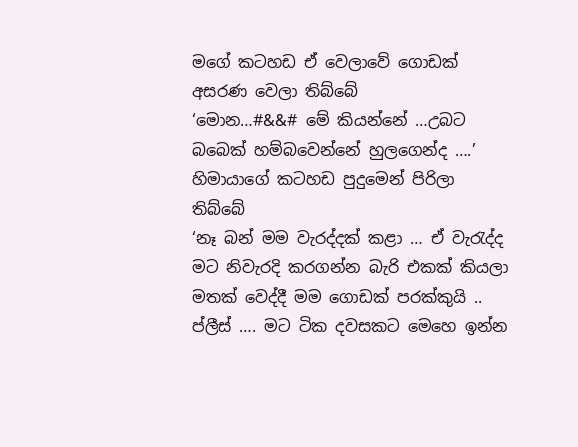මගේ කටහඩ ඒ වෙලාවේ ගොඩක් අසරණ වෙලා තිබ්බේ
‘මොන…#&&# මේ කියන්නේ …උබට බබෙක් හම්බවෙන්නේ හුලගෙන්ද ….’ හිමායාගේ කටහඩ පුදුමෙන් පිරිලා තිබ්බේ
‘නෑ බන් මම වැරද්දක් කළා … ඒ වැරැද්ද මට නිවැරදි කරගන්න බැරි එකක් කියලා මතක් වෙද්දී මම ගොඩක් පරක්කුයි .. ප්ලීස් …. මට ටික දවසකට මෙහෙ ඉන්න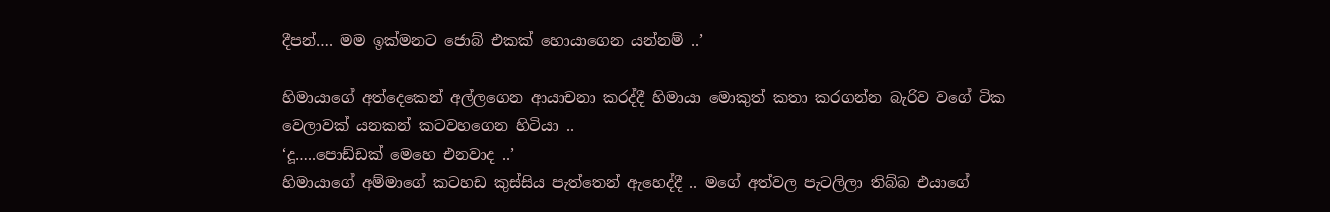දීපන්…. මම ඉක්මනට ජොබ් එකක් හොයාගෙන යන්නම් ..’

හිමායාගේ අත්දෙකෙන් අල්ලගෙන ආයාචනා කරද්දී හිමායා මොකුත් කතා කරගන්න බැරිව වගේ ටික වෙලාවක් යනකන් කටවහගෙන හිටියා ..
‘දූ…..පොඩ්ඩක් මෙහෙ එනවාද ..’
හිමායාගේ අම්මාගේ කටහඩ කුස්සිය පැත්තෙන් ඇහෙද්දී .. මගේ අත්වල පැටලිලා තිබ්බ එයාගේ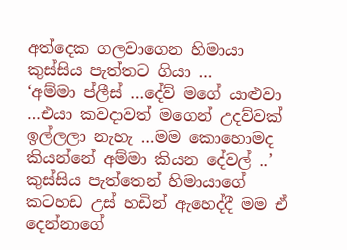අත්දෙක ගලවාගෙන හිමායා කුස්සිය පැත්තට ගියා …
‘අම්මා ප්ලීස් …දේව් මගේ යාළුවා …එයා කවදාවත් මගෙන් උදව්වක් ඉල්ලලා නැහැ …මම කොහොමද කියන්නේ අම්මා කියන දේවල් ..’
කුස්සිය පැත්තෙන් හිමායාගේ කටහඩ උස් හඩින් ඇහෙද්දී මම ඒ දෙන්නාගේ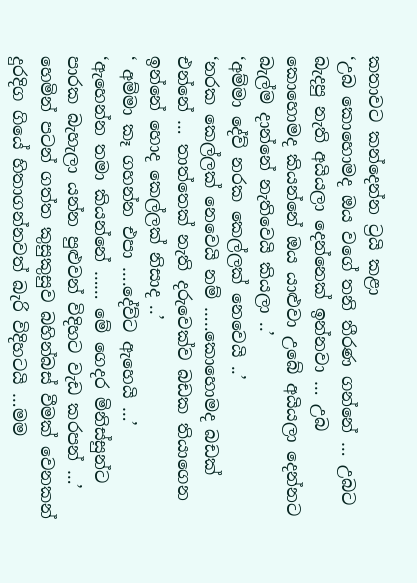කතාවට කන්දෙන්න ට්‍රයි කළා
‘උබ කොහොමද ඔය වගේ තනි තීරණ ගන්නේ … උබට බැදපු නැති අයියලා දෙන්නෙක් ඉන්නවා … උබ කොහොමද කියන්නේ ඔය යාළුවා උබේ අයියලා දෙන්නට බැල්ම දාන්නේ නැතිවෙයි කියලා ..’
‘අම්මා දේව් නරක කෙල්ලක් නෙවෙයි ..’
‘නරක කෙල්ලක් නෙවෙයි නම් …..කොහොමද බඩක් එන්නේ … තාත්තෙක් නැති දරුවෙක්ව බඩක තියාගෙන ඉන්නේ හොද කෙල්ලක් නිසාද ..’
‘ අම්මා කෑ ගහන්න එපා ….දේව්ට ඇහෙයි …’
‘ඇහෙන්න තමා කියන්නේ …… මේ ගෙදර මිනිස්සුන්ට පාරක බැහැලා යන්න පුළුවන් විදිහට වැඩ කරපන් …’
හෙමින් පටන් ගත්ත කුසුකුසුව බහින්බස් වීමක් වෙනකන් දුරදිග ගියේ හිතාගන්නවත් බැරි විදිහටයි …මම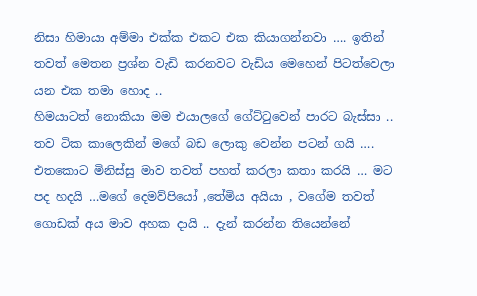නිසා හිමායා අම්මා එක්ක එකට එක කියාගන්නවා …. ඉතින් තවත් මෙතන ප්‍රශ්න වැඩි කරනවට වැඩිය මෙහෙන් පිටත්වෙලා යන එක තමා හොද ..
හිමයාටත් නොකියා මම එයාලගේ ගේට්ටුවෙන් පාරට බැස්සා .. තව ටික කාලෙකින් මගේ බඩ ලොකු වෙන්න පටන් ගයි …. එතකොට මිනිස්සු මාව තවත් පහත් කරලා කතා කරයි … මට පද හදයි …මගේ දෙමව්පියෝ ,තේමිය අයියා , වගේම තවත් ගොඩක් අය මාව අහක දායි .. දැන් කරන්න තියෙන්නේ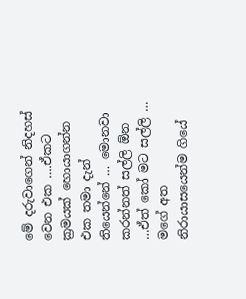මේ දරුවාගෙන් නිදහස් වෙන එක ….ඒකට ක්‍රමයක් හොයාගන්න එක තමා දැන් තියෙන්නේ … මොනවා කරන්නත් සල්ලි ඕන …ඒත් කෝ මට සල්ලි … මගේ අත නිරායාසයෙන්ම ගියේ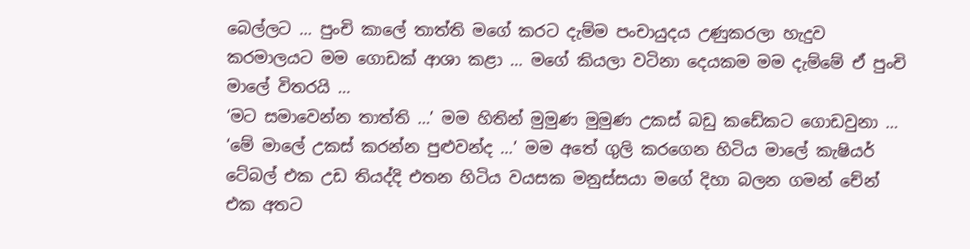බෙල්ලට … පුංචි කාලේ තාත්ති මගේ කරට දැම්ම පංචායුදය උණුකරලා හැදුව කරමාලයට මම ගොඩක් ආශා කළා … මගේ කියලා වටිනා දෙයකම මම දැම්මේ ඒ පුංචි මාලේ විතරයි …
‘මට සමාවෙන්න තාත්ති …’ මම හිතින් මුමුණ මුමුණ උකස් බඩු කඩේකට ගොඩවුනා …
‘මේ මාලේ උකස් කරන්න පුළුවන්ද …’ මම අතේ ගුලි කරගෙන හිටිය මාලේ කැෂියර් ටේබල් එක උඩ තියද්දි එතන හිටිය වයසක මනුස්සයා මගේ දිහා බලන ගමන් චේන් එක අතට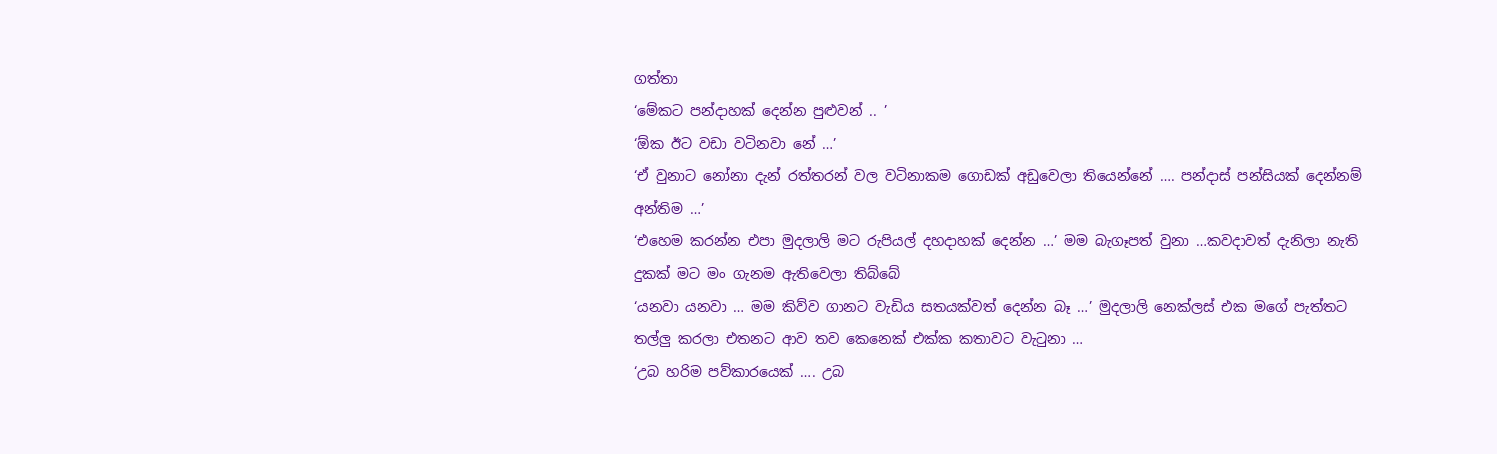ගත්තා
‘මේකට පන්දාහක් දෙන්න පුළුවන් .. ’
‘ඕක ඊට වඩා වටිනවා නේ …’
‘ඒ වුනාට නෝනා දැන් රත්තරන් වල වටිනාකම ගොඩක් අඩුවෙලා තියෙන්නේ …. පන්දාස් පන්සියක් දෙන්නම් අන්තිම …’
‘එහෙම කරන්න එපා මුදලාලි මට රුපියල් දහදාහක් දෙන්න …’ මම බැගෑපත් වුනා …කවදාවත් දැනිලා නැති දුකක් මට මං ගැනම ඇතිවෙලා තිබ්බේ
‘යනවා යනවා … මම කිව්ව ගානට වැඩිය සතයක්වත් දෙන්න බෑ …’ මුදලාලි නෙක්ලස් එක මගේ පැත්තට තල්ලු කරලා එතනට ආව තව කෙනෙක් එක්ක කතාවට වැටුනා …
‘උබ හරිම පව්කාරයෙක් …. උබ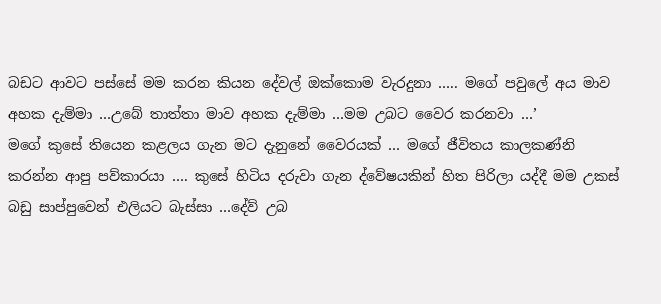බඩට ආවට පස්සේ මම කරන කියන දේවල් ඔක්කොම වැරදුනා ….. මගේ පවුලේ අය මාව අහක දැම්මා …උබේ තාත්තා මාව අහක දැම්මා …මම උබට වෛර කරනවා …’
මගේ කුසේ තියෙන කළලය ගැන මට දැනුනේ වෛරයක් … මගේ ජීවිතය කාලකණ්නි කරන්න ආපු පව්කාරයා …. කුසේ හිටිය දරුවා ගැන ද්වේෂයකින් හිත පිරිලා යද්දී මම උකස් බඩු සාප්පුවෙන් එලියට බැස්සා …දේව් උබ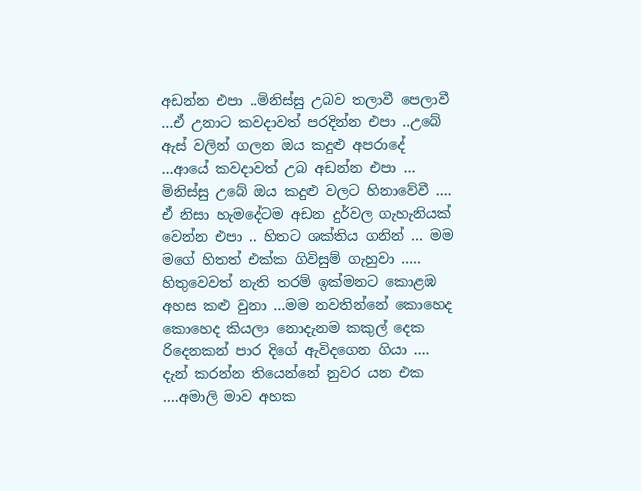අඩන්න එපා ..මිනිස්සු උබව තලාවී පෙලාවී …ඒ උනාට කවදාවත් පරදින්න එපා ..උබේ ඇස් වලින් ගලන ඔය කදුළු අපරාදේ …ආයේ කවදාවත් උබ අඩන්න එපා … මිනිස්සු උබේ ඔය කදුළු වලට හිනාවේවී …. ඒ නිසා හැමදේටම අඩන දුර්වල ගැහැනියක් වෙන්න එපා .. හිතට ශක්තිය ගනින් … මම මගේ හිතත් එක්ක ගිවිසුම් ගැහුවා …..
හිතුවෙවත් නැති තරම් ඉක්මනට කොළඹ අහස කළු වුනා …මම නවතින්නේ කොහෙද කොහෙද කියලා නොදැනම කකුල් දෙක රිදෙනකන් පාර දිගේ ඇවිදගෙන ගියා …. දැන් කරන්න තියෙන්නේ නුවර යන එක ….අමාලි මාව අහක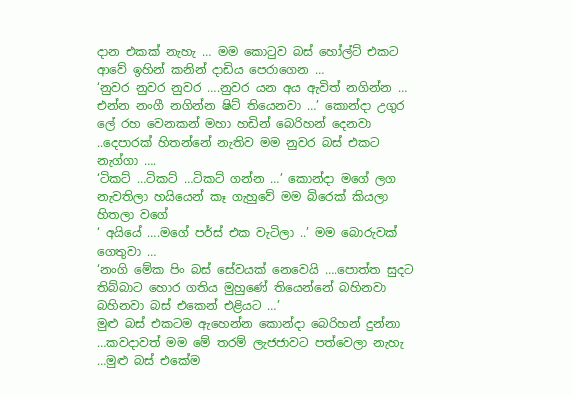දාන එකක් නැහැ … මම කොටුව බස් හෝල්ට් එකට ආවේ ඉහින් කනින් දාඩිය පෙරාගෙන …
‘නුවර නුවර නුවර ….නුවර යන අය ඇවිත් නගින්න … එන්න නංගී නගින්න ෂිට් තියෙනවා …’ කොන්දා උගුර ලේ රහ වෙනකන් මහා හඩින් බෙරිහන් දෙනවා ..දෙපාරක් හිතන්නේ නැතිව මම නුවර බස් එකට නැග්ගා ….
‘ටිකට් …ටිකට් …ටිකට් ගන්න …’ කොන්දා මගේ ලග නැවතිලා හයියෙන් කෑ ගැහුවේ මම බිරෙක් කියලා හිතලා වගේ
‘ අයියේ ….මගේ පර්ස් එක වැටිලා ..’ මම බොරුවක් ගෙතුවා …
‘නංගි මේක පිං බස් සේවයක් නෙවෙයි ….පොත්ත සුදට තිබ්බාට හොර ගතිය මුහුණේ තියෙන්නේ බහිනවා බහිනවා බස් එකෙන් එළියට …’
මුළු බස් එකටම ඇහෙන්න කොන්දා බෙරිහන් දුන්නා …කවදාවත් මම මේ තරම් ලැජජාවට පත්වෙලා නැහැ …මුළු බස් එකේම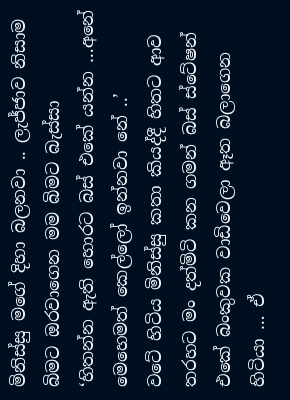මිනිස්සු මගේ දිහා බලනවා .. ලැජ්ජාව නිසාම බිමට ඔරවාගෙන මම බිමට බැස්සා
‘හිතන්න ඇති හොරට බස් එකේ යන්න …අනේ මෙහෙමත් කෙල්ලෝ ඉන්නවා නේ ..’
වටේ හිටිය මිනිස්සු කතා කියද්දී හිතට ආව තරහට මං දත්මිටි කන ගමන් බස් ස්ටේෂන් එකේ බංකුවක වාඩිවෙලා ඈත බලාගෙන හිටියා … ඒ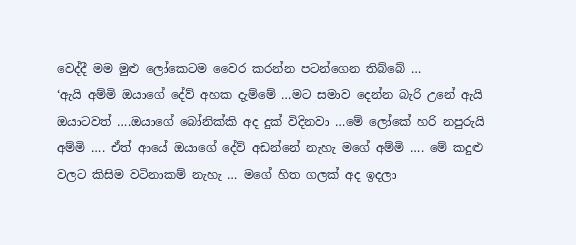වෙද්දී මම මුළු ලෝකෙටම වෛර කරන්න පටන්ගෙන තිබ්බේ …
‘ඇයි අම්මි ඔයාගේ දේව් අහක දැම්මේ …මට සමාව දෙන්න බැරි උනේ ඇයි ඔයාටවත් ….ඔයාගේ බෝනික්කි අද දුක් විදිනවා …මේ ලෝකේ හරි නපුරුයි අම්මි …. ඒත් ආයේ ඔයාගේ දේව් අඩන්නේ නැහැ මගේ අම්මි …. මේ කදුළු වලට කිසිම වටිනාකම් නැහැ … මගේ හිත ගලක් අද ඉදලා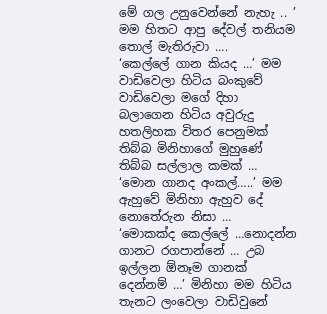මේ ගල උනුවෙන්නේ නැහැ .. ’
මම හිතට ආපු දේවල් තනියම තොල් මැතිරුවා ….
‘කෙල්ලේ ගාන කියද …’ මම වාඩිවෙලා හිටිය බංකුවේ වාඩිවෙලා මගේ දිහා බලාගෙන හිටිය අවුරුදු හතලිහක විතර පෙනුමක් තිබ්බ මිනිහාගේ මුහුණේ තිබ්බ සල්ලාල කමක් …
‘මොන ගානද අංකල්…..’ මම ඇහුවේ මිනිහා ඇහුව දේ නොතේරුන නිසා …
‘මොකක්ද කෙල්ලේ …නොදන්න ගානට රගපාන්නේ … උබ ඉල්ලන ඕනෑම ගානක් දෙන්නම් …’ මිනිහා මම හිටිය තැනට ලංවෙලා වාඩිවුනේ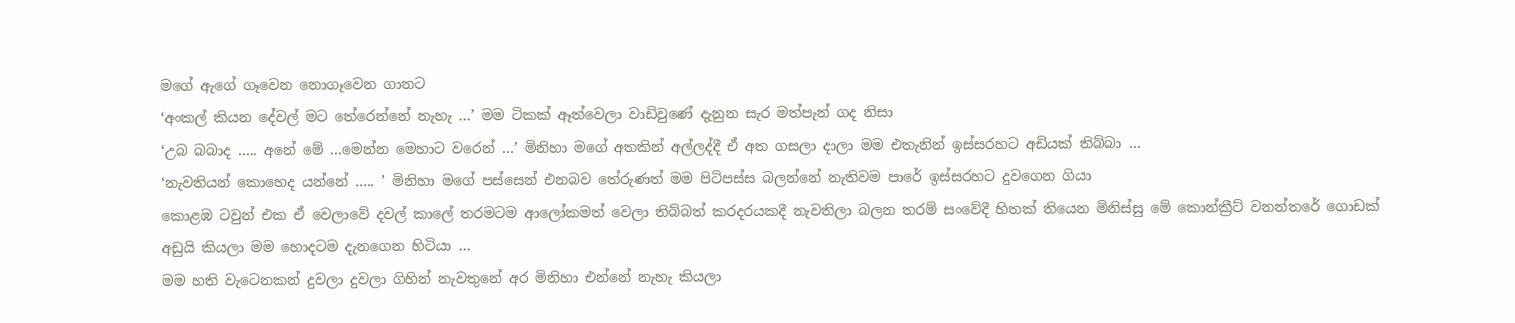මගේ ඇගේ ගෑවෙන නොගෑවෙන ගානට
‘අංකල් කියන දේවල් මට තේරෙන්නේ නැහැ …’ මම ටිකක් ඈත්වෙලා වාඩිවුණේ දැනුන සැර මත්පැන් ගද නිසා
‘උබ බබාද ….. අනේ මේ …මෙන්න මෙහාට වරෙන් …’ මිනිහා මගේ අතකින් අල්ලද්දී ඒ අත ගසලා දාලා මම එතැනින් ඉස්සරහට අඩියක් තිබ්බා …
‘නැවතියන් කොහෙද යන්නේ ….. ’ මිනිහා මගේ පස්සෙන් එනබව තේරුණත් මම පිටිපස්ස බලන්නේ නැතිවම පාරේ ඉස්සරහට දුවගෙන ගියා
කොළඹ ටවුන් එක ඒ වෙලාවේ දවල් කාලේ තරමටම ආලෝකමත් වෙලා තිබ්බත් කරදරයකදී නැවතිලා බලන තරම් සංවේදී හිතක් තියෙන මිනිස්සු මේ කොන්ක්‍රීට් වනන්තරේ ගොඩක් අඩුයි කියලා මම හොදටම දැනගෙන හිටියා …
මම හති වැටෙනකන් දුවලා දුවලා ගිහින් නැවතුනේ අර මිනිහා එන්නේ නැහැ කියලා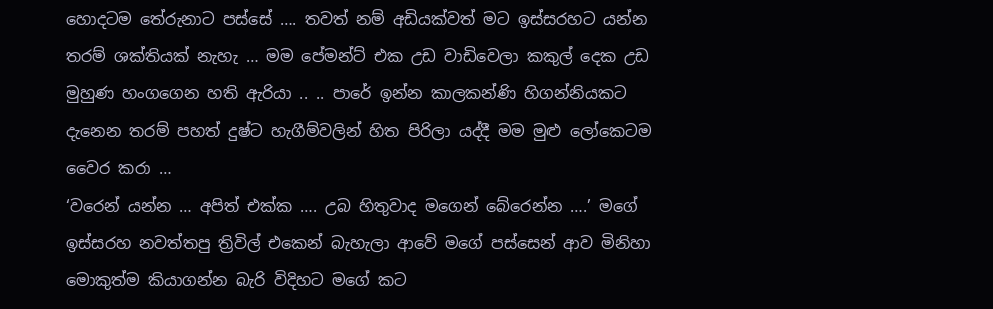හොදටම තේරුනාට පස්සේ …. තවත් නම් අඩියක්වත් මට ඉස්සරහට යන්න තරම් ශක්තියක් නැහැ … මම පේමන්ට් එක උඩ වාඩිවෙලා කකුල් දෙක උඩ මුහුණ හංගගෙන හති ඇරියා .. .. පාරේ ඉන්න කාලකන්ණි හිගන්නියකට දැනෙන තරම් පහත් දුෂ්ට හැගීම්වලින් හිත පිරිලා යද්දී මම මුළු ලෝකෙටම වෛර කරා …
‘වරෙන් යන්න … අපිත් එක්ක …. උබ හිතුවාද මගෙන් බේරෙන්න ….’ මගේ ඉස්සරහ නවත්තපු ත්‍රිවිල් එකෙන් බැහැලා ආවේ මගේ පස්සෙන් ආව මිනිහා මොකුත්ම කියාගන්න බැරි විදිහට මගේ කට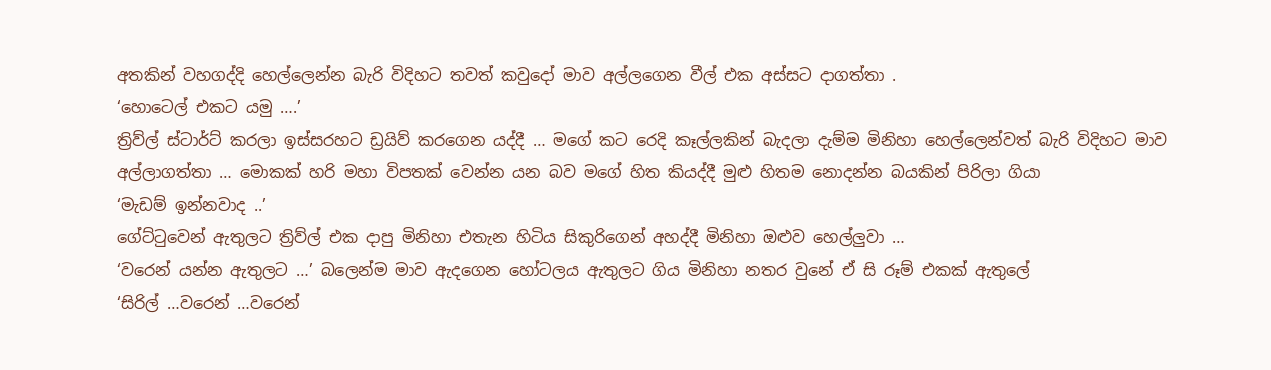අතකින් වහගද්දි හෙල්ලෙන්න බැරි විදිහට තවත් කවුදෝ මාව අල්ලගෙන වීල් එක අස්සට දාගත්තා .
‘හොටෙල් එකට යමු ….’
ත්‍රිව්ල් ස්ටාර්ට් කරලා ඉස්සරහට ඩ්‍රයිව් කරගෙන යද්දී … මගේ කට රෙදි කෑල්ලකින් බැදලා දැම්ම මිනිහා හෙල්ලෙන්වත් බැරි විදිහට මාව අල්ලාගත්තා … මොකක් හරි මහා විපතක් වෙන්න යන බව මගේ හිත කියද්දී මුළු හිතම නොදන්න බයකින් පිරිලා ගියා
‘මැඩම් ඉන්නවාද ..’
ගේට්ටුවෙන් ඇතුලට ත්‍රිව්ල් එක දාපු මිනිහා එතැන හිටිය සිකුරිගෙන් අහද්දී මිනිහා ඔළුව හෙල්ලුවා …
‘වරෙන් යන්න ඇතුලට …’ බලෙන්ම මාව ඇදගෙන හෝටලය ඇතුලට ගිය මිනිහා නතර වුනේ ඒ සි රූම් එකක් ඇතුලේ
‘සිරිල් …වරෙන් …වරෙන්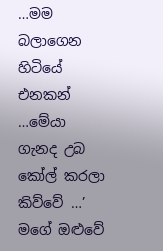…මම බලාගෙන හිටියේ එනකන් …මේයා ගැනද උබ කෝල් කරලා කිව්වේ …’ මගේ ඔළුවේ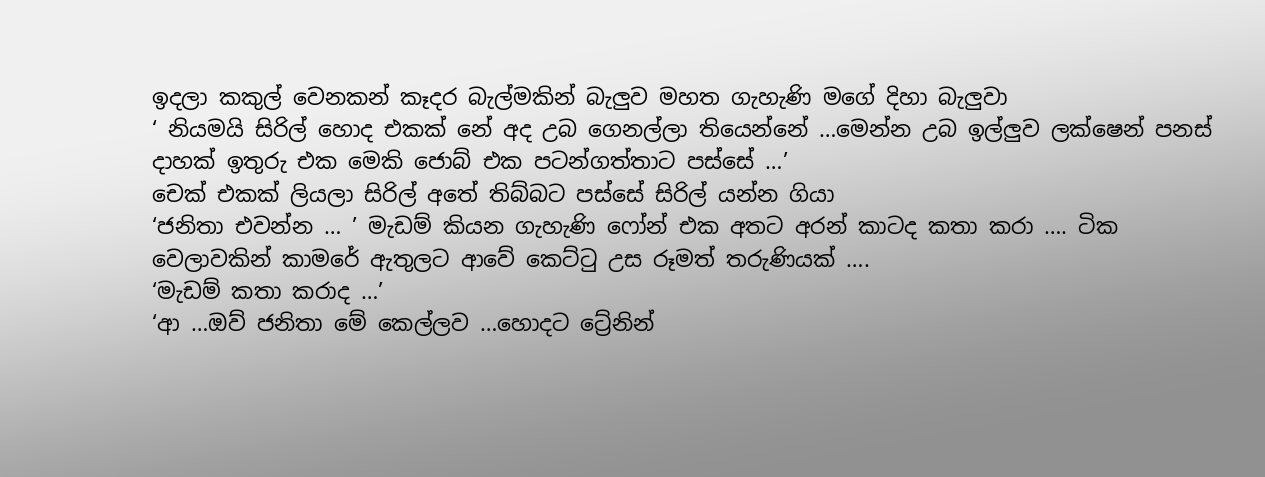ඉදලා කකුල් වෙනකන් කෑදර බැල්මකින් බැලුව මහත ගැහැණි මගේ දිහා බැලුවා
‘ නියමයි සිරිල් හොද එකක් නේ අද උබ ගෙනල්ලා තියෙන්නේ …මෙන්න උබ ඉල්ලුව ලක්ෂෙන් පනස් දාහක් ඉතුරු එක මෙකි ජොබ් එක පටන්ගත්තාට පස්සේ …’
චෙක් එකක් ලියලා සිරිල් අතේ තිබ්බට පස්සේ සිරිල් යන්න ගියා
‘ජනිතා එවන්න … ’ මැඩම් කියන ගැහැණි ෆෝන් එක අතට අරන් කාටද කතා කරා …. ටික වෙලාවකින් කාමරේ ඇතුලට ආවේ කෙට්ටු උස රූමත් තරුණියක් ….
‘මැඩම් කතා කරාද …’
‘ආ …ඔව් ජනිතා මේ කෙල්ලව …හොදට ට්‍රේනින්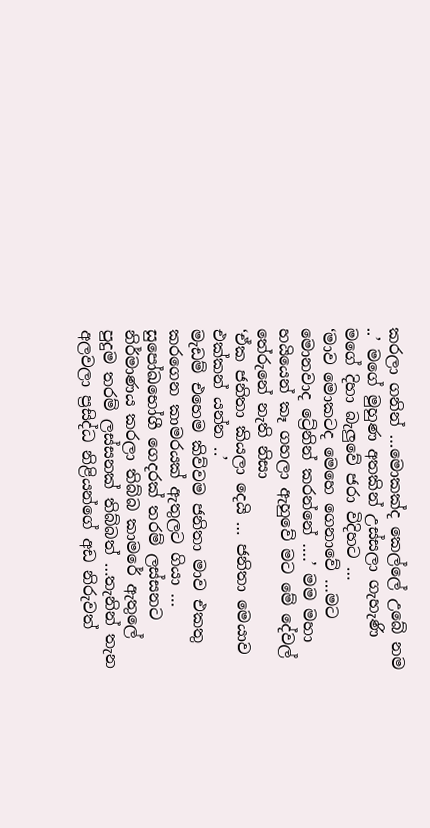කරලා ගනින් …මොකක්ද කෙල්ලේ උබේ නම ..’ මගේ මුහුණ අතකින් උස්සලා ගැහැණි මගේ දිහා බැලුවේ ජරා විදිහට …
‘මාව මොකටද මෙහෙ ගෙනාවේ …මට මොනවාද ට්‍රේනින් කරන්නේ ….’ මම මහා හයියෙන් කෑ ගහලා ඇහුවේ මට මේ දේවල් තේරුනේ නැති නිසා
‘ඒක ජනිතා කියලා දෙයි … ජනිතා මෙයාව එක්කන් යන්න ..’
මැඩම් එහෙම කිව්වම ජනිතා මාව එකතු කරගෙන කාමරයක් ඇතුලට ගියා … සුපෝඛභෝගී ගෙදරක් තරම් ලස්සනට නිර්මාණය කරලා තිබ්බ කාමරේ ඇතුලේ පුදුම තරම් ලස්සනක් තිබ්බත් …තැනින් තැන අලවලා ප්‍රසිද්ධ නිළියන්ගේ අඩ නිරුවත්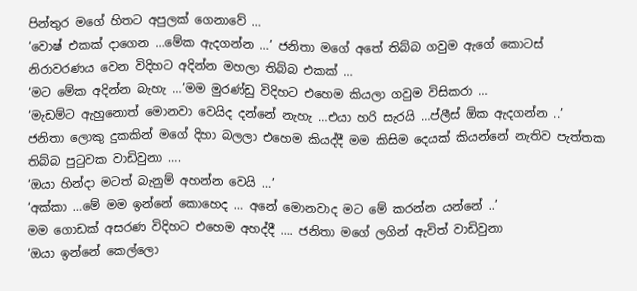පින්තුර මගේ හිතට අපුලක් ගෙනාවේ …
‘වොෂ් එකක් දාගෙන …මේක ඇදගන්න …’ ජනිතා මගේ අතේ තිබ්බ ගවුම ඇගේ කොටස් නිරාවරණය වෙන විදිහට අදින්න මහලා තිබ්බ එකක් …
‘මට මේක අදින්න බැහැ …’මම මුරණ්ඩු විදිහට එහෙම කියලා ගවුම විසිකරා …
‘මැඩම්ට ඇහුනොත් මොනවා වෙයිද දන්නේ නැහැ …එයා හරි සැරයි …ප්ලීස් ඕක ඇදගන්න ..’
ජනිතා ලොකු දුකකින් මගේ දිහා බලලා එහෙම කියද්දී මම කිසිම දෙයක් කියන්නේ නැතිව පැත්තක තිබ්බ පුටුවක වාඩිවුනා ….
‘ඔයා හින්දා මටත් බැනුම් අහන්න වෙයි …’
‘අක්කා …මේ මම ඉන්නේ කොහෙද … අනේ මොනවාද මට මේ කරන්න යන්නේ ..’
මම ගොඩක් අසරණ විදිහට එහෙම අහද්දී …. ජනිතා මගේ ලගින් ඇවිත් වාඩිවුනා
‘ඔයා ඉන්නේ කෙල්ලො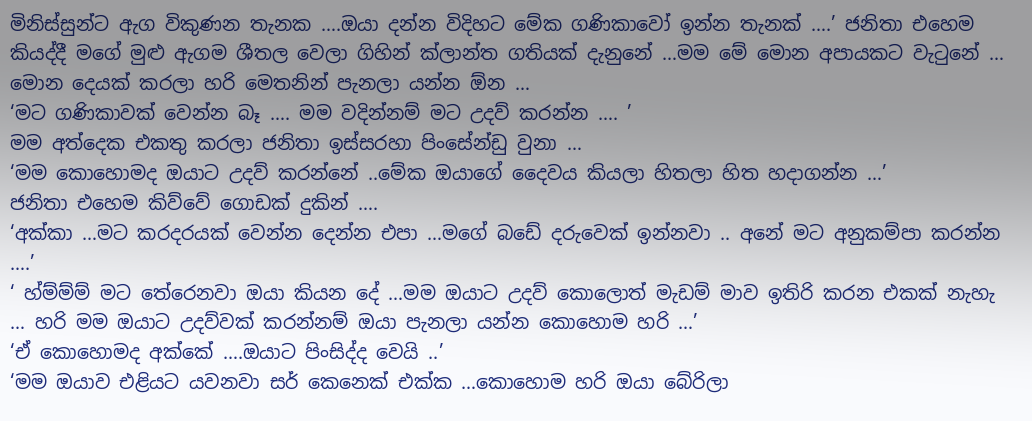මිනිස්සුන්ට ඇග විකුණන තැනක ….ඔයා දන්න විදිහට මේක ගණිකාවෝ ඉන්න තැනක් ….’ ජනිතා එහෙම කියද්දී මගේ මුළු ඇගම ශීතල වෙලා ගිහින් ක්ලාන්ත ගතියක් දැනුනේ …මම මේ මොන අපායකට වැටුනේ … මොන දෙයක් කරලා හරි මෙතනින් පැනලා යන්න ඕන …
‘මට ගණිකාවක් වෙන්න බෑ …. මම වදින්නම් මට උදව් කරන්න …. ’
මම අත්දෙක එකතු කරලා ජනිතා ඉස්සරහා පිංසේන්ඩු වුනා …
‘මම කොහොමද ඔයාට උදව් කරන්නේ ..මේක ඔයාගේ දෛවය කියලා හිතලා හිත හදාගන්න …’
ජනිතා එහෙම කිව්වේ ගොඩක් දුකින් ….
‘අක්කා …මට කරදරයක් වෙන්න දෙන්න එපා …මගේ බඩේ දරුවෙක් ඉන්නවා .. අනේ මට අනුකම්පා කරන්න ….’
‘ හ්ම්ම්ම් මට තේරෙනවා ඔයා කියන දේ …මම ඔයාට උදව් කොලොත් මැඩම් මාව ඉතිරි කරන එකක් නැහැ … හරි මම ඔයාට උදව්වක් කරන්නම් ඔයා පැනලා යන්න කොහොම හරි …’
‘ඒ කොහොමද අක්කේ ….ඔයාට පිංසිද්ද වෙයි ..’
‘මම ඔයාව එළියට යවනවා සර් කෙනෙක් එක්ක …කොහොම හරි ඔයා බේරිලා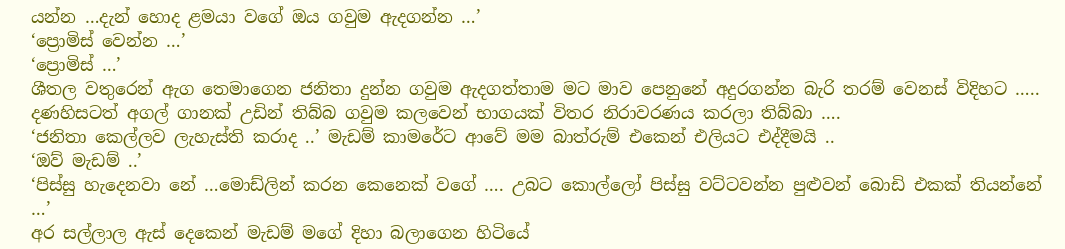යන්න …දැන් හොද ළමයා වගේ ඔය ගවුම ඇදගන්න …’
‘ප්‍රොමිස් වෙන්න …’
‘ප්‍රොමිස් …’
ශීතල වතුරෙන් ඇග තෙමාගෙන ජනිතා දුන්න ගවුම ඇදගත්තාම මට මාව පෙනුනේ අදුරගන්න බැරි තරම් වෙනස් විදිහට ….. දණහිසටත් අගල් ගානක් උඩින් තිබ්බ ගවුම කලවෙන් භාගයක් විතර නිරාවරණය කරලා තිබ්බා ….
‘ජනිතා කෙල්ලව ලැහැස්ති කරාද ..’ මැඩම් කාමරේට ආවේ මම බාත්රුම් එකෙන් එලියට එද්දීමයි ..
‘ඔව් මැඩම් ..’
‘පිස්සු හැදෙනවා නේ …මොඩ්ලින් කරන කෙනෙක් වගේ …. උබට කොල්ලෝ පිස්සු වට්ටවන්න පුළුවන් බොඩි එකක් තියන්නේ …’
අර සල්ලාල ඇස් දෙකෙන් මැඩම් මගේ දිහා බලාගෙන හිටියේ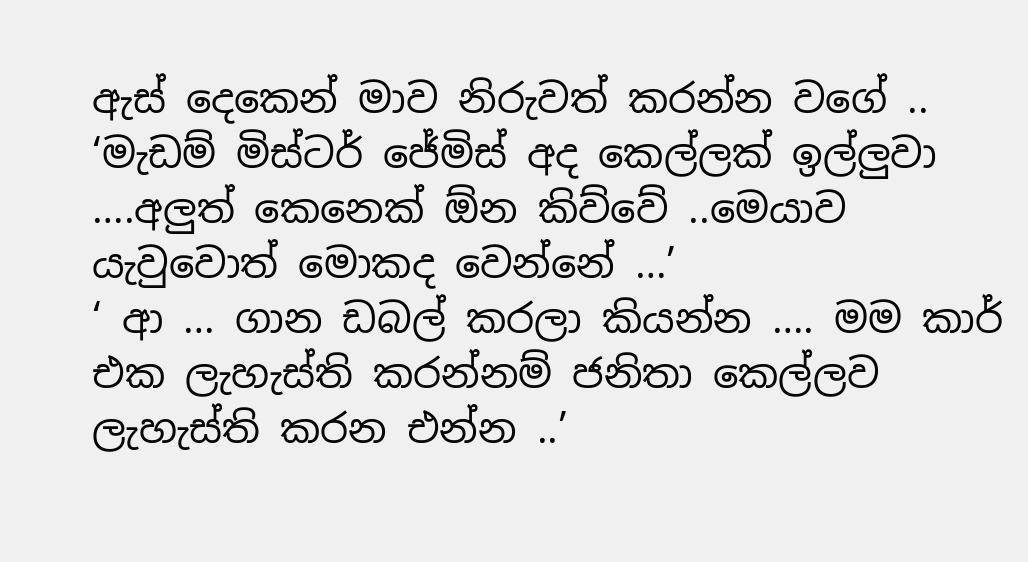ඇස් දෙකෙන් මාව නිරුවත් කරන්න වගේ ..
‘මැඩම් මිස්ටර් ජේමිස් අද කෙල්ලක් ඉල්ලුවා ….අලුත් කෙනෙක් ඕන කිව්වේ ..මෙයාව යැවුවොත් මොකද වෙන්නේ …’
‘ ආ … ගාන ඩබල් කරලා කියන්න …. මම කාර් එක ලැහැස්ති කරන්නම් ජනිතා කෙල්ලව ලැහැස්ති කරන එන්න ..’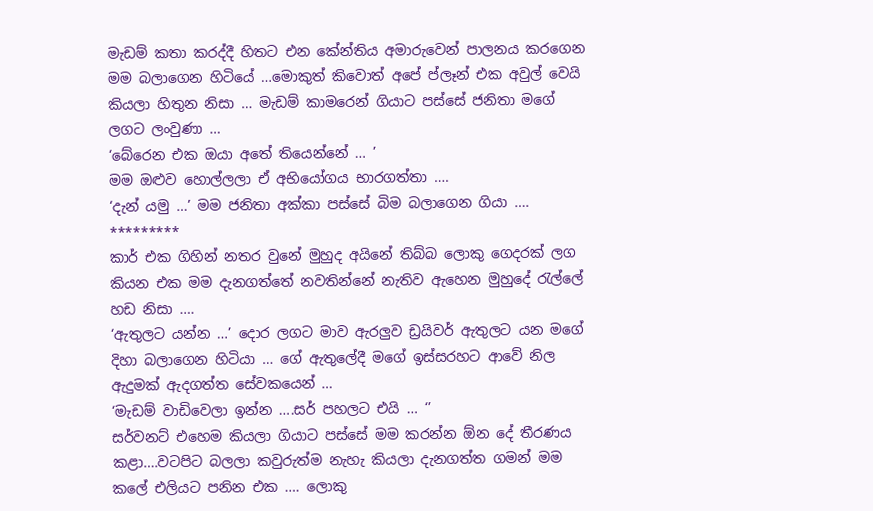මැඩම් කතා කරද්දී හිතට එන කේන්තිය අමාරුවෙන් පාලනය කරගෙන මම බලාගෙන හිටියේ …මොකුත් කිවොත් අපේ ප්ලෑන් එක අවුල් වෙයි කියලා හිතුන නිසා … මැඩම් කාමරෙන් ගියාට පස්සේ ජනිතා මගේ ලගට ලංවුණා …
‘බේරෙන එක ඔයා අතේ තියෙන්නේ … ’
මම ඔළුව හොල්ලලා ඒ අභියෝගය භාරගත්තා ….
‘දැන් යමු …’ මම ජනිතා අක්කා පස්සේ බිම බලාගෙන ගියා ….
*********
කාර් එක ගිහින් නතර වුනේ මුහුද අයිනේ තිබ්බ ලොකු ගෙදරක් ලග කියන එක මම දැනගත්තේ නවතින්නේ නැතිව ඇහෙන මුහුදේ රැල්ලේ හඩ නිසා ….
‘ඇතුලට යන්න …’ දොර ලගට මාව ඇරලුව ඩ්‍රයිවර් ඇතුලට යන මගේ දිහා බලාගෙන හිටියා … ගේ ඇතුලේදී මගේ ඉස්සරහට ආවේ නිල ඇදුමක් ඇදගත්ත සේවකයෙන් …
‘මැඩම් වාඩිවෙලා ඉන්න ….සර් පහලට එයි … ‘’
සර්වනට් එහෙම කියලා ගියාට පස්සේ මම කරන්න ඕන දේ තීරණය කළා….වටපිට බලලා කවුරුත්ම නැහැ කියලා දැනගත්ත ගමන් මම කලේ එලියට පනින එක …. ලොකු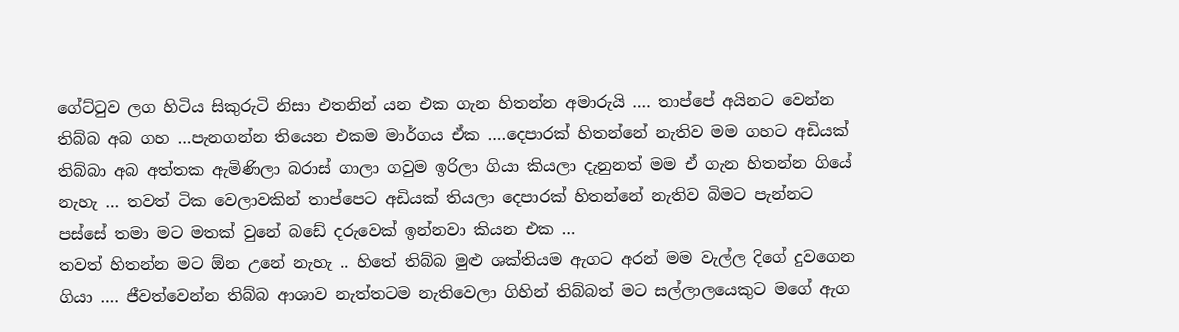ගේට්ටුව ලග හිටිය සිකුරුටි නිසා එතනින් යන එක ගැන හිතන්න අමාරුයි …. තාප්පේ අයිනට වෙන්න තිබ්බ අබ ගහ …පැනගන්න තියෙන එකම මාර්ගය ඒක ….දෙපාරක් හිතන්නේ නැතිව මම ගහට අඩියක් තිබ්බා අබ අත්තක ඇමිණිලා බරාස් ගාලා ගවුම ඉරිලා ගියා කියලා දැනුනත් මම ඒ ගැන හිතන්න ගියේ නැහැ … තවත් ටික වෙලාවකින් තාප්පෙට අඩියක් තියලා දෙපාරක් හිතන්නේ නැතිව බිමට පැන්නට පස්සේ තමා මට මතක් වුනේ බඩේ දරුවෙක් ඉන්නවා කියන එක …
තවත් හිතන්න මට ඕන උනේ නැහැ .. හිතේ තිබ්බ මුළු ශක්තියම ඇගට අරන් මම වැල්ල දිගේ දුවගෙන ගියා …. ජීවත්වෙන්න තිබ්බ ආශාව නැත්තටම නැතිවෙලා ගිහින් තිබ්බත් මට සල්ලාලයෙකුට මගේ ඇග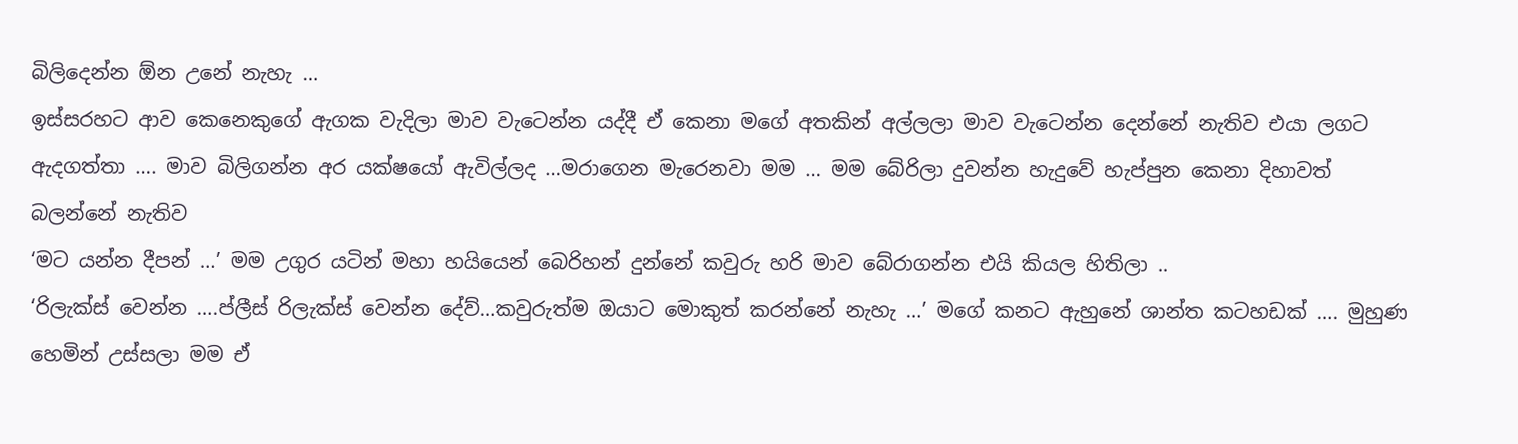බිලිදෙන්න ඕන උනේ නැහැ …
ඉස්සරහට ආව කෙනෙකුගේ ඇගක වැදිලා මාව වැටෙන්න යද්දී ඒ කෙනා මගේ අතකින් අල්ලලා මාව වැටෙන්න දෙන්නේ නැතිව එයා ලගට ඇදගත්තා …. මාව බිලිගන්න අර යක්ෂයෝ ඇවිල්ලද …මරාගෙන මැරෙනවා මම … මම බේරිලා දුවන්න හැදුවේ හැප්පුන කෙනා දිහාවත් බලන්නේ නැතිව
‘මට යන්න දීපන් …’ මම උගුර යටින් මහා හයියෙන් බෙරිහන් දුන්නේ කවුරු හරි මාව බේරාගන්න එයි කියල හිතිලා ..
‘රිලැක්ස් වෙන්න ….ප්ලීස් රිලැක්ස් වෙන්න දේව්…කවුරුත්ම ඔයාට මොකුත් කරන්නේ නැහැ …’ මගේ කනට ඇහුනේ ශාන්ත කටහඩක් …. මුහුණ හෙමින් උස්සලා මම ඒ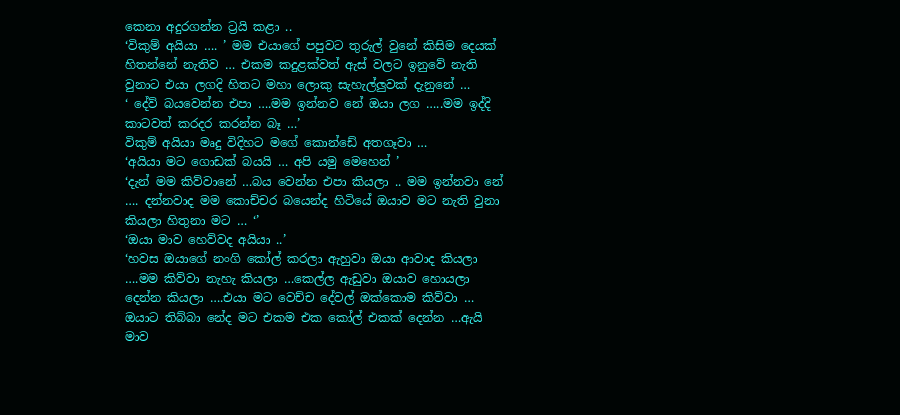කෙනා අදුරගන්න ට්‍රයි කළා ..
‘විකුම් අයියා …. ’ මම එයාගේ පපුවට තුරුල් වුනේ කිසිම දෙයක් හිතන්නේ නැතිව … එකම කදුළක්වත් ඇස් වලට ඉනුවේ නැති වුනාට එයා ලගදි හිතට මහා ලොකු සැහැල්ලුවක් දැනුනේ …
‘ දේව් බයවෙන්න එපා ….මම ඉන්නව නේ ඔයා ලග …..මම ඉද්දි කාටවත් කරදර කරන්න බෑ …’
විකුම් අයියා මෘදු විදිහට මගේ කොන්ඩේ අතගෑවා …
‘අයියා මට ගොඩක් බයයි … අපි යමු මෙහෙන් ’
‘දැන් මම කිව්වානේ …බය වෙන්න එපා කියලා .. මම ඉන්නවා නේ …. දන්නවාද මම කොච්චර බයෙන්ද හිටියේ ඔයාව මට නැති වුනා කියලා හිතුනා මට … ‘’
‘ඔයා මාව හෙව්වද අයියා ..’
‘හවස ඔයාගේ නංගි කෝල් කරලා ඇහුවා ඔයා ආවාද කියලා ….මම කිව්වා නැහැ කියලා …කෙල්ල ඇඩුවා ඔයාව හොයලා දෙන්න කියලා ….එයා මට වෙච්ච දේවල් ඔක්කොම කිව්වා … ඔයාට තිබ්බා නේද මට එකම එක කෝල් එකක් දෙන්න …ඇයි මාව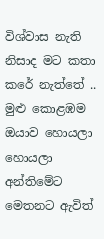විශ්වාස නැති නිසාද මට කතා කරේ නැත්තේ .. මුළු කොළඹම ඔයාව හොයලා හොයලා අන්තිමේට මෙතනට ඇවිත්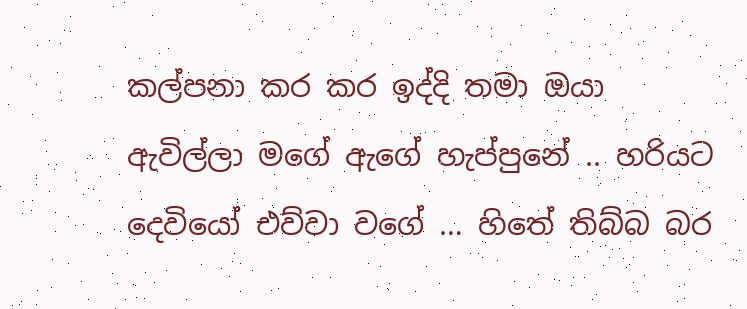කල්පනා කර කර ඉද්දි තමා ඔයා ඇවිල්ලා මගේ ඇගේ හැප්පුනේ .. හරියට දෙවියෝ එව්වා වගේ … හිතේ තිබ්බ බර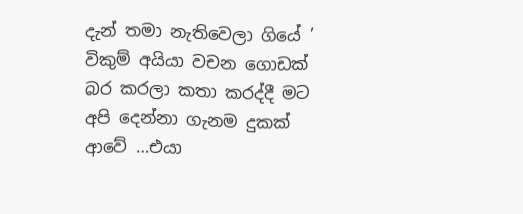දැන් තමා නැතිවෙලා ගියේ ’
විකුම් අයියා වචන ගොඩක් බර කරලා කතා කරද්දී මට අපි දෙන්නා ගැනම දුකක් ආවේ …එයා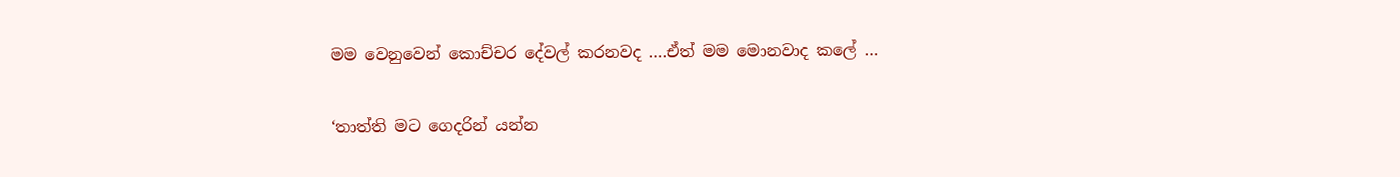මම වෙනුවෙන් කොච්චර දේවල් කරනවද ….ඒත් මම මොනවාද කලේ …

‘තාත්ති මට ගෙදරින් යන්න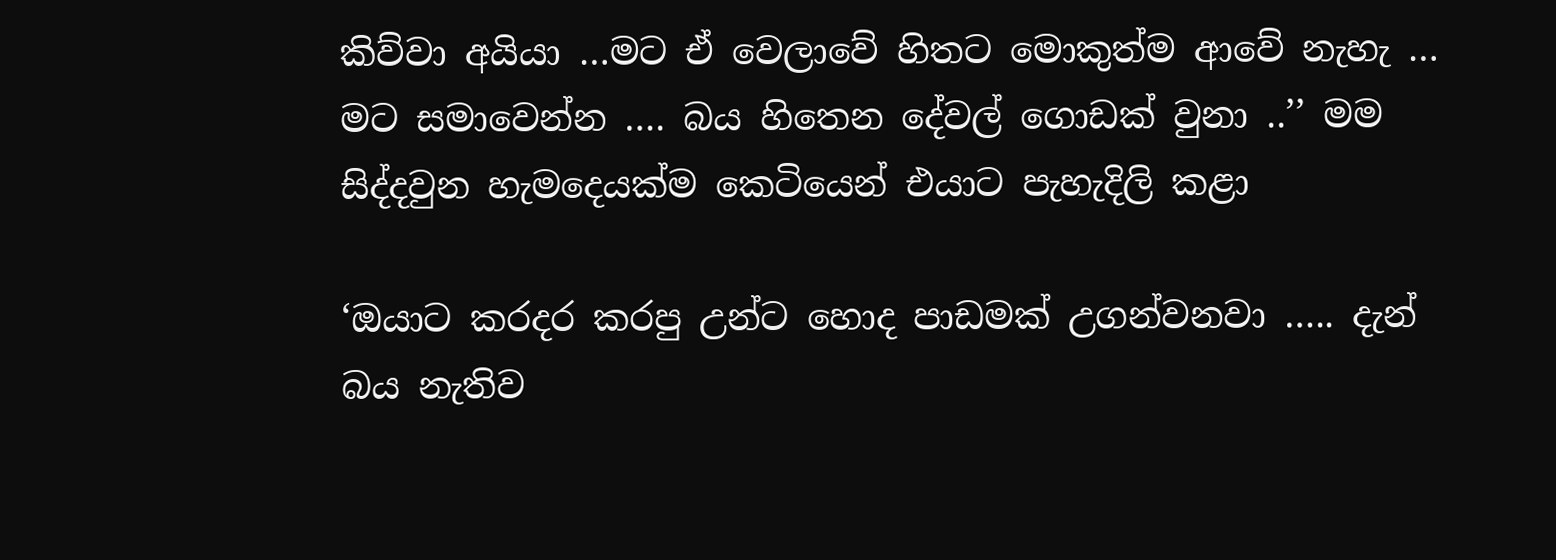කිව්වා අයියා …මට ඒ වෙලාවේ හිතට මොකුත්ම ආවේ නැහැ … මට සමාවෙන්න …. බය හිතෙන දේවල් ගොඩක් වුනා ..’’ මම සිද්දවුන හැමදෙයක්ම කෙටියෙන් එයාට පැහැදිලි කළා

‘ඔයාට කරදර කරපු උන්ට හොද පාඩමක් උගන්වනවා ….. දැන් බය නැතිව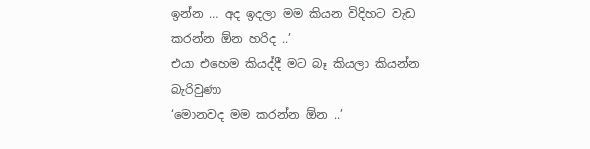ඉන්න … අද ඉදලා මම කියන විදිහට වැඩ කරන්න ඕන හරිද ..’
එයා එහෙම කියද්දී මට බෑ කියලා කියන්න බැරිවුණා
‘මොනවද මම කරන්න ඕන ..’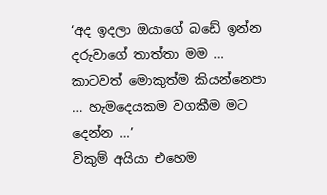‘අද ඉදලා ඔයාගේ බඩේ ඉන්න දරුවාගේ තාත්තා මම … කාටවත් මොකුත්ම කියන්නෙපා … හැමදෙයකම වගකීම මට දෙන්න …’
විකුම් අයියා එහෙම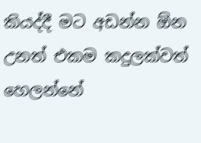කියද්දී මට අඩන්න ඕන උනත් එකම කදුලක්වත් හෙලන්නේ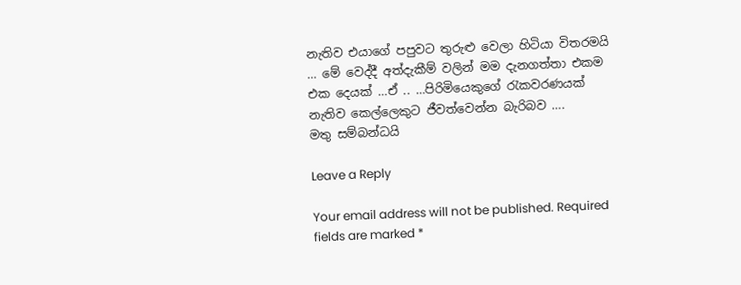නැතිව එයාගේ පපුවට තුරුළු වෙලා හිටියා විතරමයි … මේ වෙද්දී අත්දැකීම් වලින් මම දැනගත්තා එකම එක දෙයක් …ඒ .. …පිරිමියෙකුගේ රැකවරණයක් නැතිව කෙල්ලෙකුට ජීවත්වෙන්න බැරිබව ….
මතු සම්බන්ධයි

Leave a Reply

Your email address will not be published. Required fields are marked *